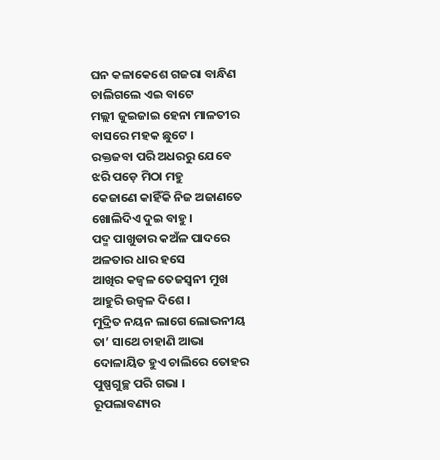ଘନ କଳାକେଶେ ଗଜରା ବାନ୍ଧିଣ
ଚାଲିଗଲେ ଏଇ ବାଟେ
ମଲ୍ଲୀ ଜୁଇଜାଇ ହେନା ମାଳତୀର
ବାସରେ ମହକ ଛୁଟେ ।
ରକ୍ତଜବା ପରି ଅଧରରୁ ଯେବେ
ଝରି ପଡ଼େ ମିଠା ମହୁ
କେଜାଣେ କାହିଁକି ନିଜ ଅଜାଣତେ
ଖୋଲିଦିଏ ଦୁଇ ବାହୁ ।
ପଦ୍ମ ପାଖୁଡାର କଅଁଳ ପାଦରେ
ଅଳତାର ଧାର ହସେ
ଆଖିର କଜ୍ୱଳ ତେଜସ୍ୱନୀ ମୁଖ
ଆହୁରି ଉଜ୍ୱଳ ଦିଶେ ।
ମୁଦ୍ରିତ ନୟନ ଲାଗେ ଲୋଭନୀୟ
ତା’ ସାଥେ ଚାହାଣି ଆଭା
ଦୋଳାୟିତ ହୁଏ ଚାଲିରେ ତୋହର
ପୁଷ୍ପଗୁଚ୍ଛ ପରି ଗଭା ।
ରୂପଲାବଣ୍ୟର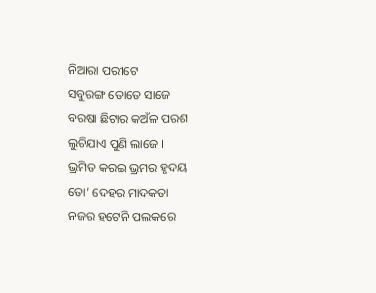ନିଆରା ପରୀଟେ
ସବୁରଙ୍ଗ ତୋତେ ସାଜେ
ବରଷା ଛିଟାର କଅଁଳ ପରଶ
ଲୁଚିଯାଏ ପୁଣି ଲାଜେ ।
ଭ୍ରମିତ କରଇ ଭ୍ରମର ହୃଦୟ
ତୋ’ ଦେହର ମାଦକତା
ନଜର ହଟେନି ପଲକରେ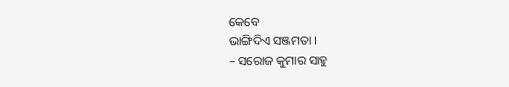କେବେ
ଭାଙ୍ଗିଦିଏ ସଞ୍ଜମତା ।
– ସରୋଜ କୁମାର ସାହୁ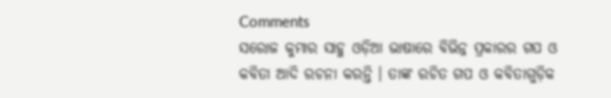Comments
ସରୋଜ କୁମାର ସାହୁ ଓଡ଼ିଆ ଭାଷାରେ ବିଭିନ୍ନ ପ୍ରକାରର ଗପ ଓ କବିତା ଆଦି ରଚନା କରନ୍ତି । ତାଙ୍କ ରଚିତ ଗପ ଓ କବିତାଗୁଡ଼ିକ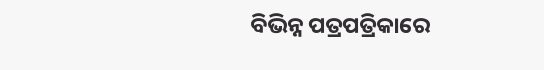ବିଭିନ୍ନ ପତ୍ରପତ୍ରିକାରେ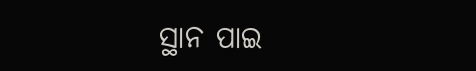ସ୍ଥାନ ପାଇ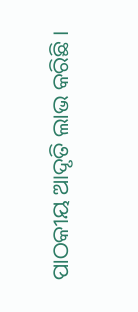ପାଠକୀୟ ଆଦୃତି ଲାଭ କରିଛି ।